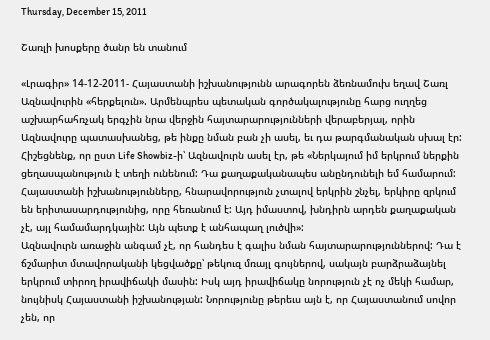Thursday, December 15, 2011

Շառլի խոսքերը ծանր են տանում

«Լրագիր» 14-12-2011- Հայաստանի իշխանությունն արագորեն ձեռնամուխ եղավ Շառլ Ազնավուրին «հերքելուն». Արմենպրես պետական գործակալությունը հարց ուղղեց աշխարհահռչակ երգչին նրա վերջին հայտարարությունների վերաբերյալ, որին Ազնավուրը պատասխանեց, թե ինքը նման բան չի ասել, եւ դա թարգմանական սխալ էր: Հիշեցնենք, որ ըստ Life Showbiz-ի՝ Ազնավուրն ասել էր, թե «Ներկայում իմ երկրում ներքին ցեղասպանություն է տեղի ունենում: Դա քաղաքականապես անընդունելի եմ համարում: Հայաստանի իշխանությունները, հնարավորություն չտալով երկրին շնչել, երկիրը զրկում են երիտասարդությունից, որը հեռանում է: Այդ իմաստով, խնդիրն արդեն քաղաքական չէ, այլ համամարդկային: Այն պետք է անհապաղ լուծվի»:
Ազնավուրն առաջին անգամ չէ, որ հանդես է գալիս նման հայտարարություններով: Դա է ճշմարիտ մտավորականի կեցվածքը՝ թեկուզ մռայլ գույներով, սակայն բարձրաձայնել երկրում տիրող իրավիճակի մասին: Իսկ այդ իրավիճակը նորություն չէ ոչ մեկի համար, նույնիսկ Հայաստանի իշխանության: Նորությունը թերեւս այն է, որ Հայաստանում սովոր չեն, որ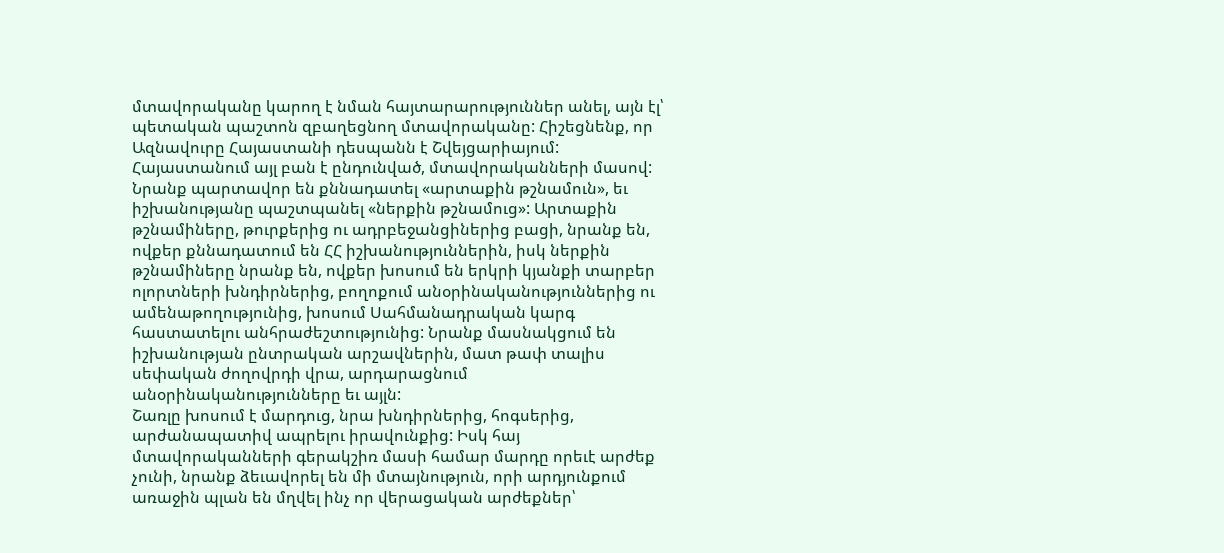մտավորականը կարող է նման հայտարարություններ անել, այն էլ՝ պետական պաշտոն զբաղեցնող մտավորականը: Հիշեցնենք, որ Ազնավուրը Հայաստանի դեսպանն է Շվեյցարիայում:
Հայաստանում այլ բան է ընդունված, մտավորականների մասով: Նրանք պարտավոր են քննադատել «արտաքին թշնամուն», եւ իշխանությանը պաշտպանել «ներքին թշնամուց»: Արտաքին թշնամիները, թուրքերից ու ադրբեջանցիներից բացի, նրանք են, ովքեր քննադատում են ՀՀ իշխանություններին, իսկ ներքին թշնամիները նրանք են, ովքեր խոսում են երկրի կյանքի տարբեր ոլորտների խնդիրներից, բողոքում անօրինականություններից ու ամենաթողությունից, խոսում Սահմանադրական կարգ հաստատելու անհրաժեշտությունից: Նրանք մասնակցում են իշխանության ընտրական արշավներին, մատ թափ տալիս սեփական ժողովրդի վրա, արդարացնում անօրինականությունները եւ այլն:
Շառլը խոսում է մարդուց, նրա խնդիրներից, հոգսերից, արժանապատիվ ապրելու իրավունքից: Իսկ հայ մտավորականների գերակշիռ մասի համար մարդը որեւէ արժեք չունի, նրանք ձեւավորել են մի մտայնություն, որի արդյունքում առաջին պլան են մղվել ինչ որ վերացական արժեքներ՝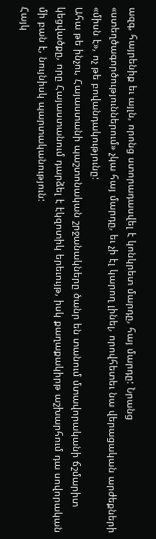ազգ, հայրենիք եւ այլն, որոնց ստորադասվել է կոնկրետ մարդը, հայ մարդը: Նրանց «ստեղծագործություններում» չկա հայ մարդը, եւ չի էլ կարող լինել, որովհետեւ նա վերացական արժեքների «միսն է», ոչ թե բովանդակությունը:
Ահա թե ինչու, Հայաստանի պաշտոնական շրջանակները ծանր են տանում մտավորականի ճշմարիտ կեցվածքը, որը Հայաստանում դարձել է էկզոտիկ երեւույթ, իսկ քաղաքակիրթ աշխարհում դա սովորական մի բան է, նույնիսկ պարտականություն:
Հայկ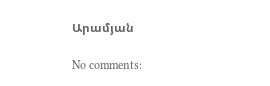Արամյան

No comments: